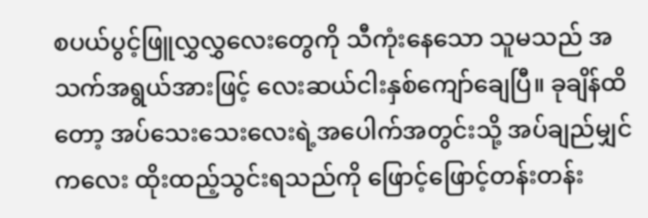စပယ်ပွင့်ဖြူလွှလွှလေးတွေကို သီကုံးနေသော သူမသည် အသက်အရွယ်အားဖြင့် လေးဆယ်ငါးနှစ်ကျော်ချေပြီ။ ခုချိန်ထိတော့ အပ်သေးသေးလေးရဲ့အပေါက်အတွင်းသို့ အပ်ချည်မျှင်ကလေး ထိုးထည့်သွင်းရသည်ကို ဖြောင့်ဖြောင့်တန်းတန်း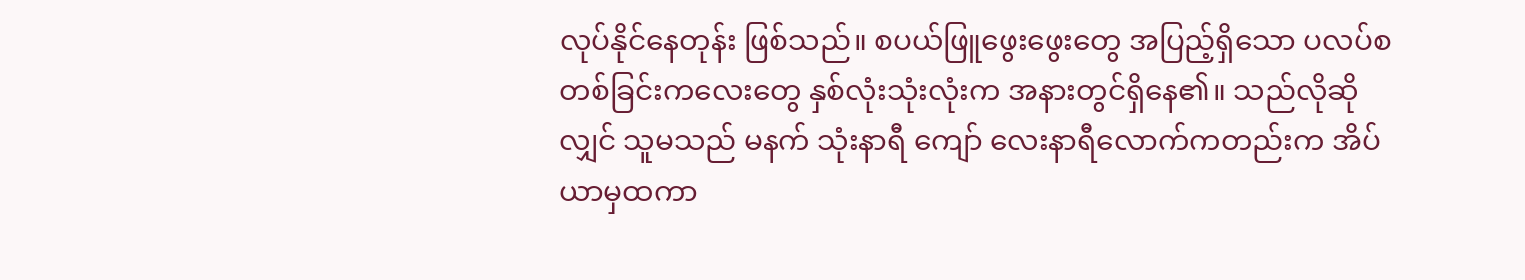လုပ်နိုင်နေတုန်း ဖြစ်သည်။ စပယ်ဖြူဖွေးဖွေးတွေ အပြည့်ရှိသော ပလပ်စတစ်ခြင်းကလေးတွေ နှစ်လုံးသုံးလုံးက အနားတွင်ရှိနေ၏။ သည်လိုဆိုလျှင် သူမသည် မနက် သုံးနာရီ ကျော် လေးနာရီလောက်ကတည်းက အိပ်ယာမှထကာ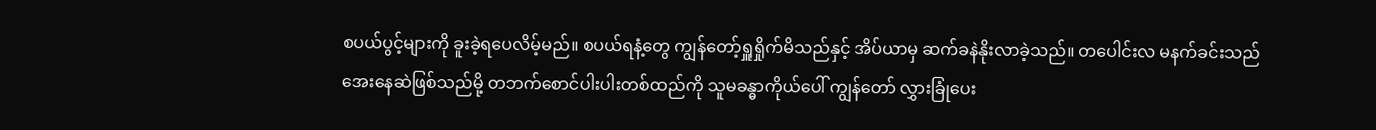စပယ်ပွင့်များကို ခူးခဲ့ရပေလိမ့်မည်။ စပယ်ရနံ့တွေ ကျွန်တော့်ရှူရှိုက်မိသည်နှင့် အိပ်ယာမှ ဆက်ခနဲနိုးလာခဲ့သည်။ တပေါင်းလ မနက်ခင်းသည် အေးနေဆဲဖြစ်သည်မို့ တဘက်စောင်ပါးပါးတစ်ထည်ကို သူမခန္ဓာကိုယ်ပေါ် ကျွန်တော် လွှားခြုံပေး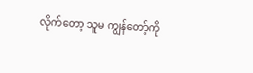လိုက်တော့ သူမ ကျွန်တော့်ကို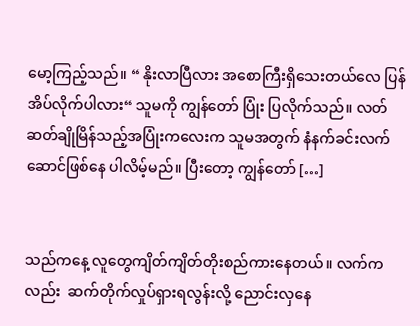မော့ကြည့်သည်။ “ နိုးလာပြီလား အစောကြီးရှိသေးတယ်လေ ပြန်အိပ်လိုက်ပါလား“ သူမကို ကျွန်တော် ပြုံး ပြလိုက်သည်။ လတ်ဆတ်ချိုမြိန်သည့်အပြုံးကလေးက သူမအတွက် နံနက်ခင်းလက်ဆောင်ဖြစ်နေ ပါလိမ့်မည်။ ပြီးတော့ ကျွန်တော် […]


သည်ကနေ့ လူတွေကျိတ်ကျိတ်တိုးစည်ကားနေတယ်။ လက်ကလည်း  ဆက်တိုက်လှုပ်ရှားရလွန်းလို့ ညောင်းလှနေ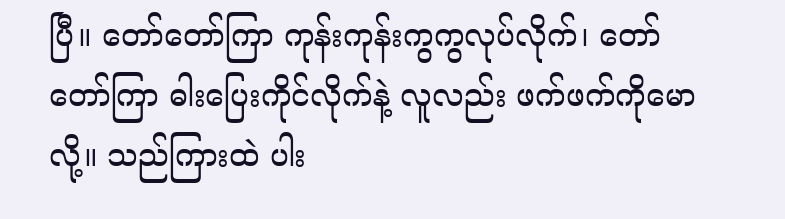ပြီ။ တော်တော်ကြာ ကုန်းကုန်းကွကွလုပ်လိုက်၊ တော်တော်ကြာ ဓါးပြေးကိုင်လိုက်နဲ့ လူလည်း ဖက်ဖက်ကိုမောလို့။ သည်ကြားထဲ ပါး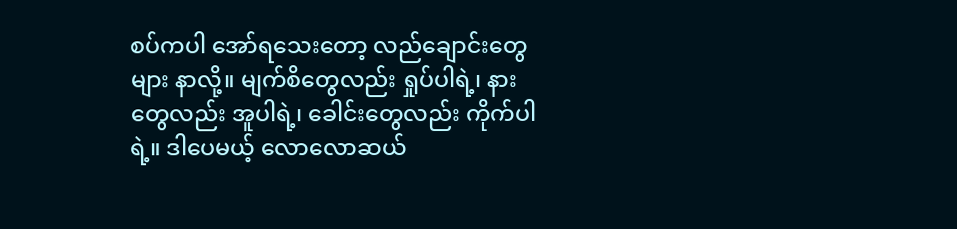စပ်ကပါ အော်ရသေးတော့ လည်ချောင်းတွေများ နာလို့။ မျက်စိတွေလည်း ရှုပ်ပါရဲ့၊ နားတွေလည်း အူပါရဲ့၊ ခေါင်းတွေလည်း ကိုက်ပါရဲ့။ ဒါပေမယ့် လောလောဆယ်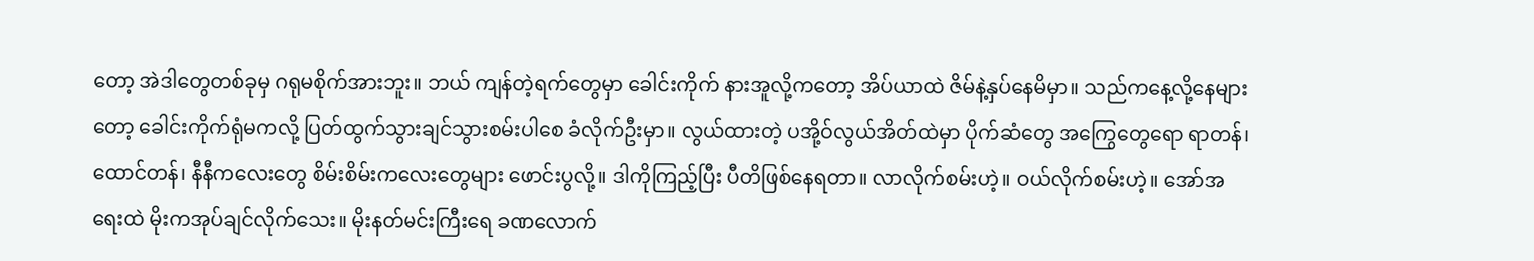တော့ အဲဒါတွေတစ်ခုမှ ဂရုမစိုက်အားဘူး။ ဘယ် ကျန်တဲ့ရက်တွေမှာ ခေါင်းကိုက် နားအူလို့ကတော့ အိပ်ယာထဲ ဇိမ်နဲ့နှပ်နေမိမှာ။ သည်ကနေ့လို့နေများတော့ ခေါင်းကိုက်ရုံမကလို့ ပြတ်ထွက်သွားချင်သွားစမ်းပါစေ ခံလိုက်ဦးမှာ။ လွယ်ထားတဲ့ ပအို့ဝ်လွယ်အိတ်ထဲမှာ ပိုက်ဆံတွေ အကြွေတွေရော ရာတန်၊ ထောင်တန်၊ နီနီကလေးတွေ စိမ်းစိမ်းကလေးတွေများ ဖောင်းပွလို့။ ဒါကိုကြည့်ပြီး ပီတိဖြစ်နေရတာ။ လာလိုက်စမ်းဟဲ့။ ဝယ်လိုက်စမ်းဟဲ့။ အော်အရေးထဲ မိုးကအုပ်ချင်လိုက်သေး။ မိုးနတ်မင်းကြီးရေ ခဏလောက်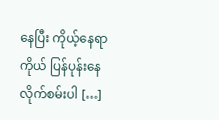နေပြီး ကိုယ့်နေရာကိုယ် ပြန်ပုန်းနေလိုက်စမ်းပါ […]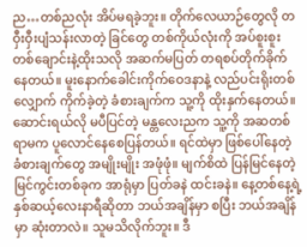ည…တစ်ညလုံး အိပ်မရခဲ့ဘူး။ တိုက်လေယာဉ်တွေလို တဝှီးဝှီးပျံသန်းလာတဲ့ ခြင်တွေ တစ်ကိုယ်လုံးကို အပ်စူးစူးတစ်ချောင်းနဲ့ထိုးသလို အဆက်မပြတ် တရစပ်တိုက်ခိုက်နေတယ်။ မူးနောက်ခေါင်းကိုက်ဝေဒနာနဲ့ လည်ပင်းရိုးတစ်လျှောက် ကိုက်ခဲ့တဲ့ ခံစားချက်က သူ့ကို ထိုးနှက်နေတယ်။ ဆောင်းရယ်လို မပီပြင်တဲ့ မန္တလေးညက သူ့ကို အဆတစ်ရာမက ပူလောင်နေစေပြန်တယ်။ ရင်ထဲမှာ ဖြစ်ပေါ်နေတဲ့ ခံစားချက်တွေ အမျိုးမျိုး အဖုံဖုံ။ မျက်စိထဲ ပြန်မြင်နေတဲ့ မြင်ကွင်းတစ်ခုက အာရုံမှာ ပြတ်ခနဲ ထင်းခနဲ။ နေ့တစ်နေ့ရဲ့ နှစ်ဆယ့်လေးနာရီဆိုတာ ဘယ်အချိန်မှာ စပြီး ဘယ်အချိန်မှာ ဆုံးတာလဲ။ သူမသိလိုက်ဘူး။ ဒီ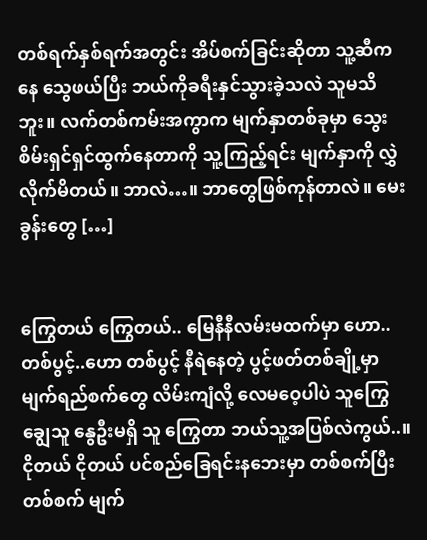တစ်ရက်နှစ်ရက်အတွင်း အိပ်စက်ခြင်းဆိုတာ သူ့ဆီကနေ သွေဖယ်ပြီး ဘယ်ကိုခရီးနှင်သွားခဲ့သလဲ သူမသိဘူး။ လက်တစ်ကမ်းအကွာက မျက်နှာတစ်ခုမှာ သွေးစိမ်းရှင်ရှင်ထွက်နေတာကို သူ့ကြည့်ရင်း မျက်နှာကို လွှဲလိုက်မိတယ်။ ဘာလဲ…။ ဘာတွေဖြစ်ကုန်တာလဲ။ မေးခွန်းတွေ […]


ကြွေတယ် ကြွေတယ်.. မြေနီနီလမ်းမထက်မှာ ဟော..တစ်ပွင့်..ဟော တစ်ပွင့် နီရဲနေတဲ့ ပွင့်ဖတ်တစ်ချို့မှာ မျက်ရည်စက်တွေ လိမ်းကျံလို့ လေမဝေ့ပါပဲ သူကြွေ ချွေသူ နွေဦးမရှိ သူ ကြွေတာ ဘယ်သူ့အပြစ်လဲကွယ်..။ ငိုတယ် ငိုတယ် ပင်စည်ခြေရင်းနဘေးမှာ တစ်စက်ပြီး တစ်စက် မျက်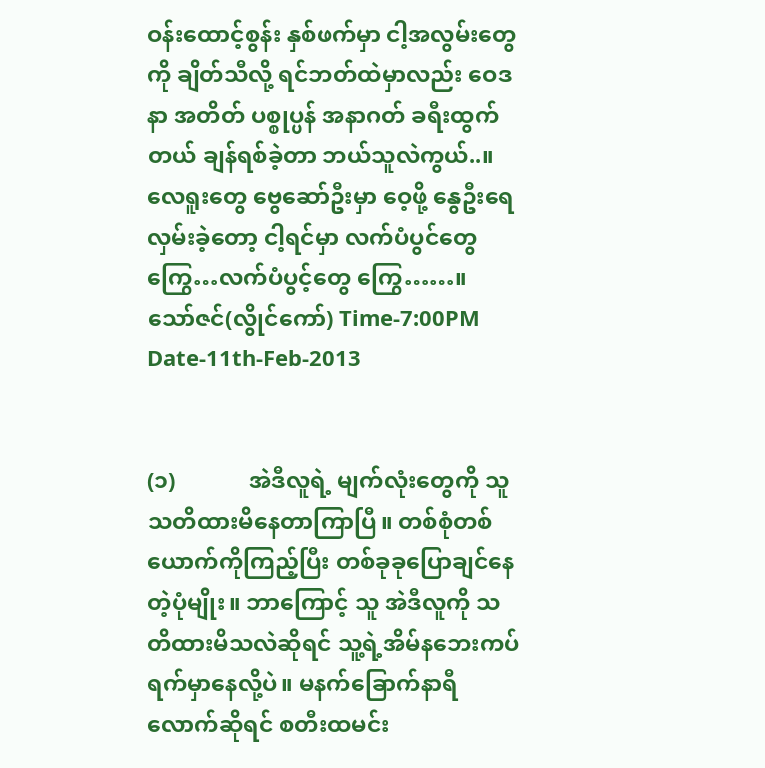ဝန်းထောင့်စွန်း နှစ်ဖက်မှာ ငါ့အလွမ်းတွေကို ချိတ်သီလို့ ရင်ဘတ်ထဲမှာလည်း ဝေဒနာ အတိတ် ပစ္စုပ္ပန် အနာဂတ် ခရီးထွက်တယ် ချန်ရစ်ခဲ့တာ ဘယ်သူလဲကွယ်..။ လေရူးတွေ ဗွေဆော်ဦးမှာ ဝေ့ဖို့ နွေဦးရေ လှမ်းခဲ့တော့ ငါ့ရင်မှာ လက်ပံပွင်တွေ ကြွေ…လက်ပံပွင့်တွေ ကြွေ……။ သော်ဇင်(လွိုင်ကော်) Time-7:00PM Date-11th-Feb-2013


(၁)             အဲဒီလူရဲ့ မျက်လုံးတွေကို သူသတိထားမိနေတာကြာပြီ။ တစ်စုံတစ်ယောက်ကိုကြည့်ပြီး တစ်ခုခုပြောချင်နေတဲ့ပုံမျိုး။ ဘာကြောင့် သူ အဲဒီလူကို သတိထားမိသလဲဆိုရင် သူ့ရဲ့အိမ်နဘေးကပ်ရက်မှာနေလို့ပဲ။ မနက်ခြောက်နာရီလောက်ဆိုရင် စတီးထမင်း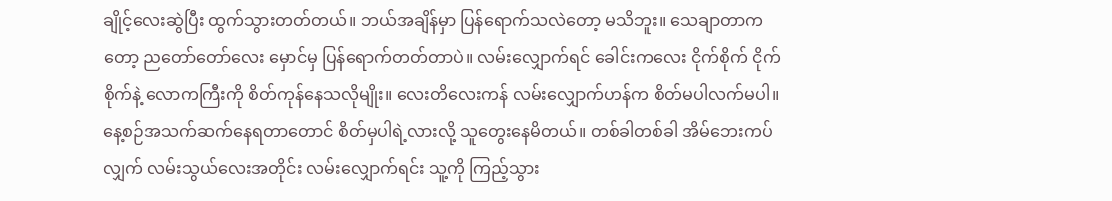ချိုင့်လေးဆွဲပြီး ထွက်သွားတတ်တယ်။ ဘယ်အချိန်မှာ ပြန်ရောက်သလဲတော့ မသိဘူး။ သေချာတာကတော့ ညတော်တော်လေး မှောင်မှ ပြန်ရောက်တတ်တာပဲ။ လမ်းလျှောက်ရင် ခေါင်းကလေး ငိုက်စိုက် ငိုက်စိုက်နဲ့ လောကကြီးကို စိတ်ကုန်နေသလိုမျိုး။ လေးတိလေးကန် လမ်းလျှောက်ဟန်က စိတ်မပါလက်မပါ။ နေ့စဉ်အသက်ဆက်နေရတာတောင် စိတ်မှပါရဲ့လားလို့ သူတွေးနေမိတယ်။ တစ်ခါတစ်ခါ အိမ်ဘေးကပ်လျှက် လမ်းသွယ်လေးအတိုင်း လမ်းလျှောက်ရင်း သူ့ကို ကြည့်သွား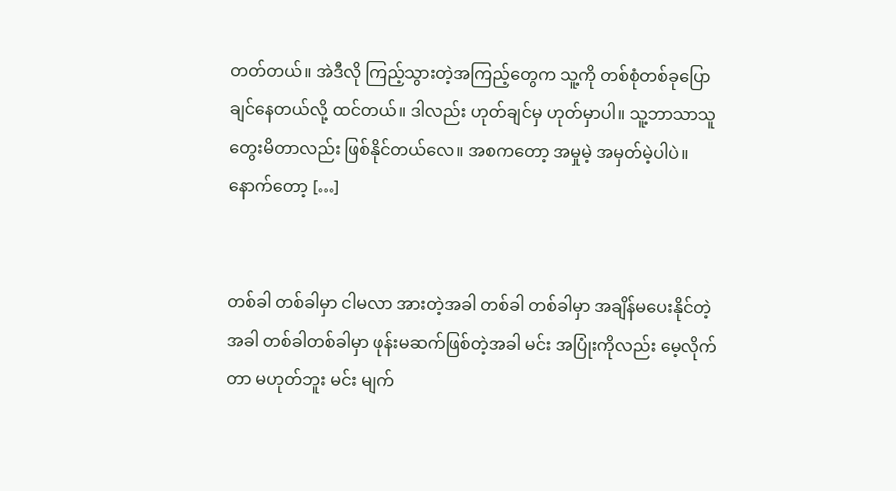တတ်တယ်။ အဲဒီလို ကြည့်သွားတဲ့အကြည့်တွေက သူ့ကို တစ်စုံတစ်ခုပြောချင်နေတယ်လို့ ထင်တယ်။ ဒါလည်း ဟုတ်ချင်မှ ဟုတ်မှာပါ။ သူ့ဘာသာသူ တွေးမိတာလည်း ဖြစ်နိုင်တယ်လေ။ အစကတော့ အမှုမဲ့ အမှတ်မဲ့ပါပဲ။ နောက်တော့ […]


တစ်ခါ တစ်ခါမှာ ငါမလာ အားတဲ့အခါ တစ်ခါ တစ်ခါမှာ အချိန်မပေးနိုင်တဲ့အခါ တစ်ခါတစ်ခါမှာ ဖုန်းမဆက်ဖြစ်တဲ့အခါ မင်း အပြုံးကိုလည်း မေ့လိုက်တာ မဟုတ်ဘူး မင်း မျက်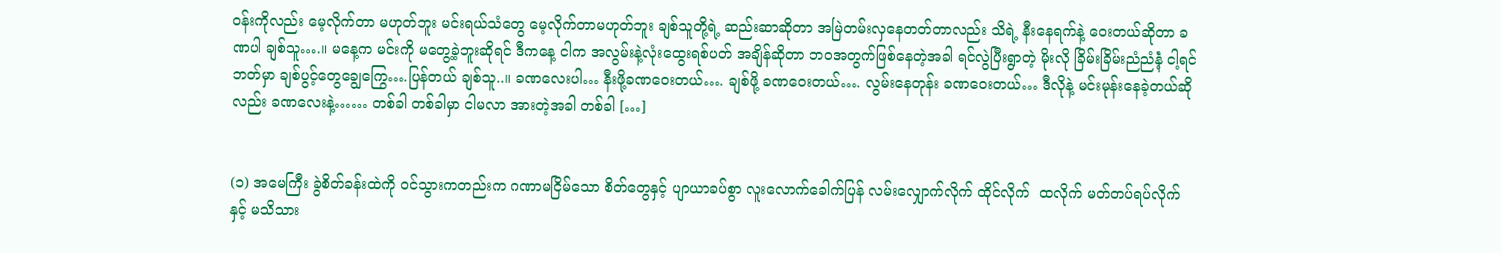ဝန်းကိုလည်း မေ့လိုက်တာ မဟုတ်ဘူး မင်းရယ်သံတွေ မေ့လိုက်တာမဟုတ်ဘူး ချစ်သူတို့ရဲ့ ဆည်းဆာဆိုတာ အမြဲတမ်းလှနေတတ်တာလည်း သိရဲ့ နီးနေရက်နဲ့ ဝေးတယ်ဆိုတာ ခဏပါ ချစ်သူ….။ မနေ့က မင်းကို မတွေ့ခဲ့ဘူးဆိုရင် ဒီကနေ့ ငါက အလွမ်းနဲ့လုံးထွေးရစ်ပတ် အချိန်ဆိုတာ ဘဝအတွက်ဖြစ်နေတဲ့အခါ ရင်လွဲပြီးရွာတဲ့ မိုးလို ခြိမ်းခြိမ်းညံညံနဲံ့ ငါ့ရင်ဘတ်မှာ ချစ်ပွင့်တွေချွေကြွေ….ပြန်တယ် ချစ်သူ..။ ခဏလေးပါ… နီးဖို့ခဏဝေးတယ်…. ချစ်ဖို့ ခဏဝေးတယ်…. လွမ်းနေတုန်း ခဏဝေးတယ်… ဒီလိုနဲ့ မင်းမုန်းနေခဲ့တယ်ဆိုလည်း ခဏလေးနဲ့…… တစ်ခါ တစ်ခါမှာ ငါမလာ အားတဲ့အခါ တစ်ခါ […]


(၁) အမေကြီး ခွဲစိတ်ခန်းထဲကို ဝင်သွားကတည်းက ဂဏာမငြိမ်သော စိတ်တွေနှင့် ပျာယာခပ်စွာ လူးလောက်ခေါက်ပြန် လမ်းလျှောက်လိုက် ထိုင်လိုက်  ထလိုက် မတ်တပ်ရပ်လိုက်နှင့် မသိသား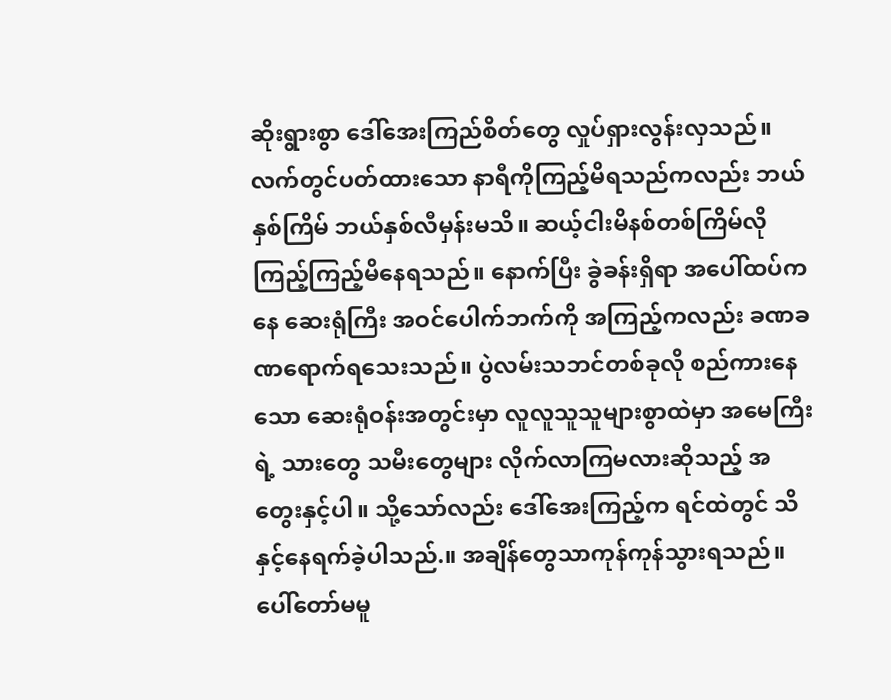ဆိုးရွားစွာ ဒေါ်အေးကြည်စိတ်တွေ လှုပ်ရှားလွန်းလှသည်။ လက်တွင်ပတ်ထားသော နာရီကိုကြည့်မိရသည်ကလည်း ဘယ်နှစ်ကြိမ် ဘယ်နှစ်လီမှန်းမသိ။ ဆယ့်ငါးမိနစ်တစ်ကြိမ်လို ကြည့်ကြည့်မိနေရသည်။ နောက်ပြီး ခွဲခန်းရှိရာ အပေါ်ထပ်ကနေ ဆေးရုံကြီး အဝင်ပေါက်ဘက်ကို အကြည့်ကလည်း ခဏခဏရောက်ရသေးသည်။ ပွဲလမ်းသဘင်တစ်ခုလို စည်ကားနေသော ဆေးရုံဝန်းအတွင်းမှာ လူလူသူသူများစွာထဲမှာ အမေကြီးရဲ့ သားတွေ သမီးတွေများ လိုက်လာကြမလားဆိုသည့် အတွေးနှင့်ပါ။ သို့သော်လည်း ဒေါ်အေးကြည့်က ရင်ထဲတွင် သိနှင့်နေရက်ခဲ့ပါသည်.။ အချိန်တွေသာကုန်ကုန်သွားရသည်။ ပေါ်တော်မမူ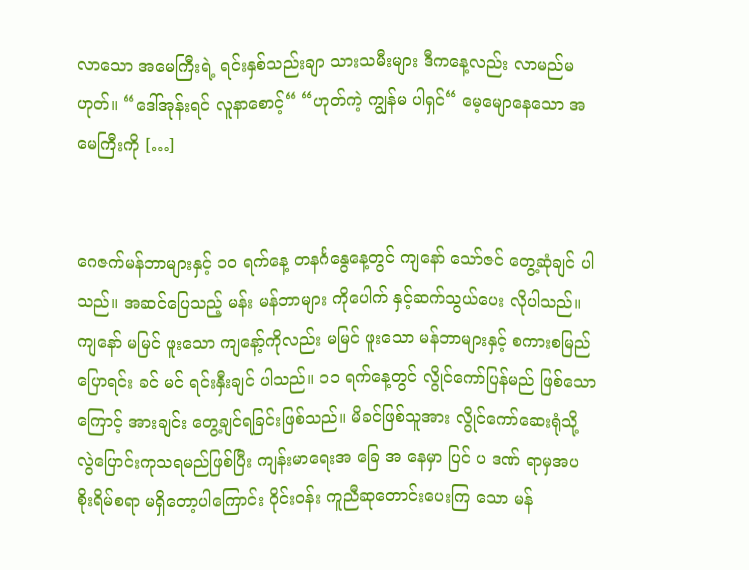လာသော အမေကြီးရဲ့ ရင်းနှစ်သည်းချာ သားသမီးများ ဒီကနေ့လည်း လာမည်မဟုတ်။ “ဒေါ်အုန်းရင် လူနာစောင့်“ “ဟုတ်ကဲ့ ကျွန်မ ပါရှင်“ မေ့မျောနေသော အမေကြီးကို […]


ဂေဇက်မန်ဘာများနှင့် ၁ဝ ရက်နေ့ တနင်္ဂနွေနေ့တွင် ကျနော် သော်ဇင် တွေ့ဆုံချင် ပါသည်။ အဆင်ပြေသည့် မန်း မန်ဘာများ ကိုပေါက် နှင့်ဆက်သွယ်ပေး လိုပါသည်။ ကျနော် မမြင် ဖူးသော ကျနော့်ကိုလည်း မမြင် ဖူးသော မန်ဘာများနှင့် စကားစမြည်ပြောရင်း ခင် မင် ရင်းနှီးချင် ပါသည်။ ၁၁ ရက်နေ့တွင် လွိုင်ကော်ပြန်မည် ဖြစ်သောကြောင့် အားချင်း တွေ့ချင်ရခြင်းဖြစ်သည်။ မိခင်ဖြစ်သူအား လွိုင်ကော်ဆေးရုံသို့ လွဲပြောင်းကုသရမည်ဖြစ်ပြီး ကျန်းမာရေးအ ခြေ အ နေမှာ ပြင် ပ ဒဏ် ရာမှအပ စိုးရိမ်စရာ မရှိတော့ပါကြောင်း ဝိုင်းဝန်း ကူညီဆုတောင်းပေးကြ သော မန်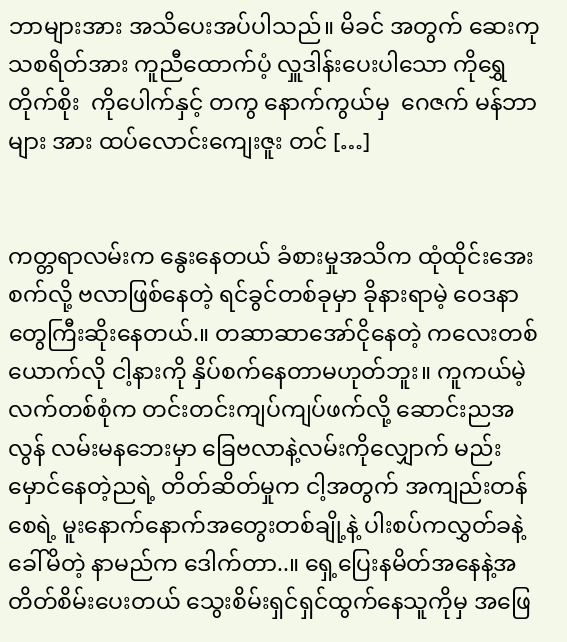ဘာများအား အသိပေးအပ်ပါသည်။ မိခင် အတွက် ဆေးကုသစရိတ်အား ကူညီထောက်ပံ့ လှူဒါန်းပေးပါသော ကိုရွှေတိုက်စိုး  ကိုပေါက်နှင့် တကွ နောက်ကွယ်မှ  ဂေဇက် မန်ဘာများ အား ထပ်လောင်းကျေးဇူး တင် […]


ကတ္တရာလမ်းက နွေးနေတယ် ခံစားမှုအသိက ထုံထိုင်းအေးစက်လို့ ဗလာဖြစ်နေတဲ့ ရင်ခွင်တစ်ခုမှာ ခိုနားရာမဲ့ ဝေဒနာတွေကြီးဆိုးနေတယ်.။ တဆာဆာအော်ငိုနေတဲ့ ကလေးတစ်ယောက်လို ငါ့နားကို နှိပ်စက်နေတာမဟုတ်ဘူး။ ကူကယ်မဲ့လက်တစ်စုံက တင်းတင်းကျပ်ကျပ်ဖက်လို့ ဆောင်းညအလွန် လမ်းမနဘေးမှာ ခြေဗလာနဲ့လမ်းကိုလျှောက် မည်းမှောင်နေတဲ့ညရဲ့ တိတ်ဆိတ်မှုက ငါ့အတွက် အကျည်းတန်စေရဲ့ မူးနောက်နောက်အတွေးတစ်ချို့နဲ့ ပါးစပ်ကလွှတ်ခနဲ့ခေါ်မိတဲ့ နာမည်က ဒေါက်တာ..။ ရှေ့ပြေးနမိတ်အနေနဲ့အတိတ်စိမ်းပေးတယ် သွေးစိမ်းရှင်ရှင်ထွက်နေသူကိုမှ အဖြေ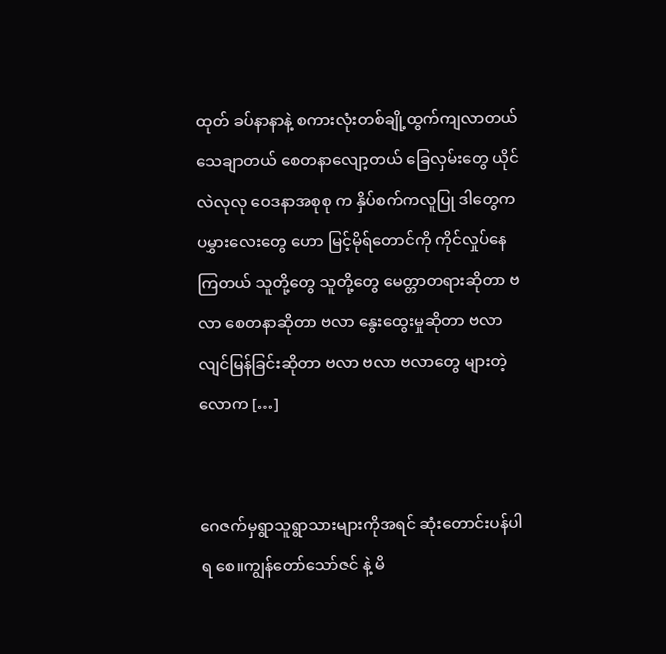ထုတ် ခပ်နာနာနဲ့ စကားလုံးတစ်ချို့ထွက်ကျလာတယ် သေချာတယ် စေတနာလျော့တယ် ခြေလှမ်းတွေ ယိုင်လဲလုလု ဝေဒနာအစုစု က နှိပ်စက်ကလူပြု ဒါတွေက ပမွှားလေးတွေ ဟော မြင့်မိုရ်တောင်ကို ကိုင်လှုပ်နေကြတယ် သူတို့တွေ သူတို့တွေ မေတ္တာတရားဆိုတာ ဗလာ စေတနာဆိုတာ ဗလာ နွေးထွေးမှုဆိုတာ ဗလာ လျင်မြန်ခြင်းဆိုတာ ဗလာ ဗလာ ဗလာတွေ များတဲ့လောက […]


ဂေဇက်မှရွာသူရွာသားများကိုအရင် ဆုံးတောင်းပန်ပါရ စေ။ကျွန်တော်သော်ဇင် နဲ့ မိ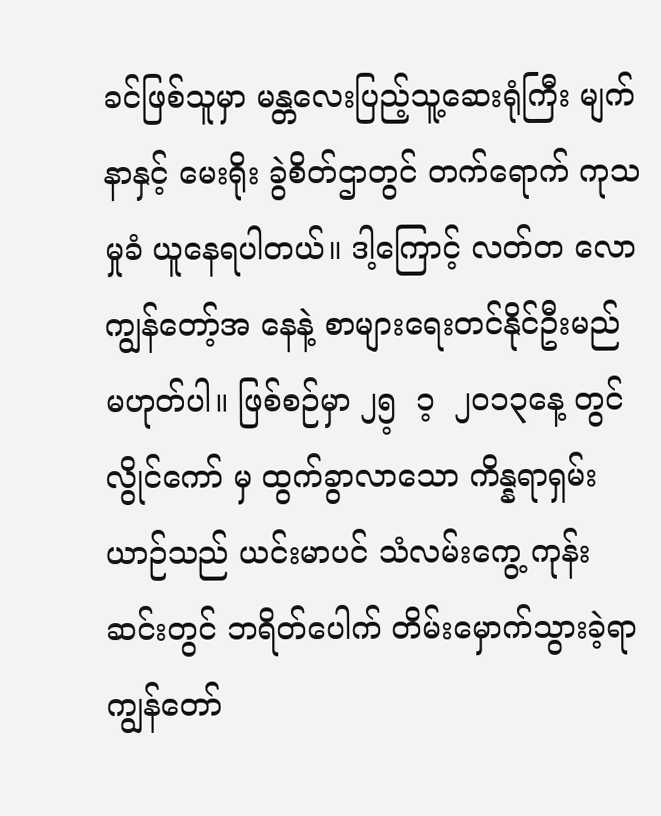ခင်ဖြစ်သူမှာ မန္တလေးပြည့်သူ့ဆေးရုံကြီး မျက်နာနှင့် မေးရိုး ခွဲစိတ်ဌာတွင် တက်ရောက် ကုသမှုခံ ယူနေရပါတယ်။ ဒါ့ကြောင့် လတ်တ လော ကျွန်တော့်အ နေနဲ့ စာများရေးတင်နိုင်ဦးမည် မဟုတ်ပါ။ ဖြစ်စဉ်မှာ ၂၅့  ၁့  ၂၀၁၃နေ့ တွင် လွိုင်ကော် မှ ထွက်ခွာလာသော ကိန္နရာရှမ်း ယာဉ်သည် ယင်းမာပင် သံလမ်းကွေ့ ကုန်းဆင်းတွင် ဘရိတ်ပေါက် တိမ်းမှောက်သွားခဲ့ရာ ကျွန်တော်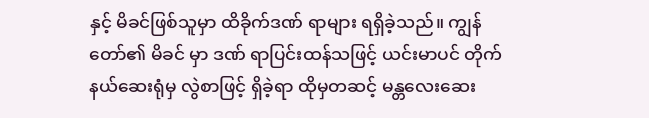နှင့် မိခင်ဖြစ်သူမှာ ထိခိုက်ဒဏ် ရာများ ရရှိခဲ့သည်။ ကျွန်တော်၏ မိခင် မှာ ဒဏ် ရာပြင်းထန်သဖြင့် ယင်းမာပင် တိုက်နယ်ဆေးရုံမှ လွဲစာဖြင့် ရှိခဲ့ရာ ထိုမှတဆင့် မန္တလေးဆေး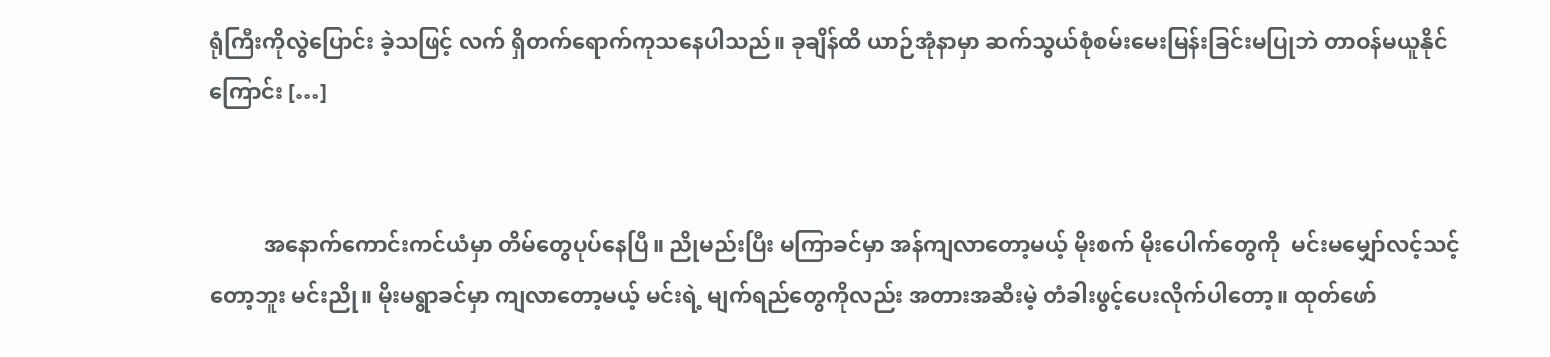ရုံကြီးကိုလွဲပြောင်း ခဲ့သဖြင့် လက် ရှိတက်ရောက်ကုသနေပါသည်။ ခုချိန်ထိ ယာဉ်အုံနာမှာ ဆက်သွယ်စုံစမ်းမေးမြန်းခြင်းမပြုဘဲ တာဝန်မယူနိုင်ကြောင်း […]


          အနောက်ကောင်းကင်ယံမှာ တိမ်တွေပုပ်နေပြီ။ ညိုမည်းပြီး မကြာခင်မှာ အန်ကျလာတော့မယ့် မိုးစက် မိုးပေါက်တွေကို  မင်းမမျှော်လင့်သင့်တော့ဘူး မင်းညို။ မိုးမရွာခင်မှာ ကျလာတော့မယ့် မင်းရဲ့ မျက်ရည်တွေကိုလည်း အတားအဆီးမဲ့ တံခါးဖွင့်ပေးလိုက်ပါတော့။ ထုတ်ဖော်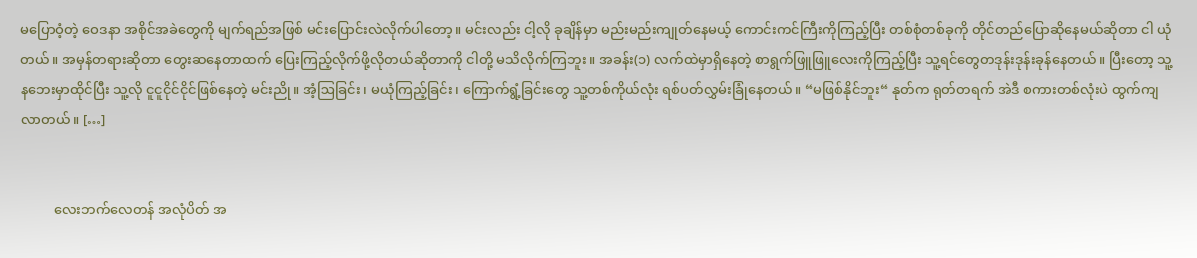မပြောဝံ့တဲ့ ဝေဒနာ အစိုင်အခဲတွေကို မျက်ရည်အဖြစ် မင်းပြောင်းလဲလိုက်ပါတော့။ မင်းလည်း ငါ့လို ခုချိန်မှာ မည်းမည်းကျုတ်နေမယ့် ကောင်းကင်ကြီးကိုကြည့်ပြီး တစ်စုံတစ်ခုကို တိုင်တည်ပြောဆိုနေမယ်ဆိုတာ ငါ ယုံတယ်။ အမှန်တရားဆိုတာ တွေးဆနေတာထက် ပြေးကြည့်လိုက်ဖို့လိုတယ်ဆိုတာကို ငါတို့ မသိလိုက်ကြဘူး။ အခန်း(၁) လက်ထဲမှာရှိနေတဲ့ စာရွက်ဖြူဖြူလေးကိုကြည့်ပြီး သူ့ရင်တွေတဒုန်းဒုန်းခုန်နေတယ်။ ပြီးတော့ သူ့နဘေးမှာထိုင်ပြီး သူ့လို ငူငူငိုင်ငိုင်ဖြစ်နေတဲ့ မင်းညို။ အံ့ဩခြင်း၊ မယုံကြည့်ခြင်း၊ ကြောက်ရွံ့ခြင်းတွေ သူ့တစ်ကိုယ်လုံး ရစ်ပတ်လွှမ်းခြုံနေတယ်။ “မဖြစ်နိုင်ဘူး“ နုတ်က ရုတ်တရက် အဲဒီ စကားတစ်လုံးပဲ ထွက်ကျလာတယ်။ […]


          လေးဘက်လေတန် အလုံပိတ် အ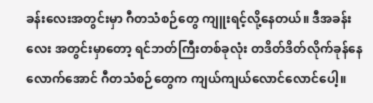ခန်းလေးအတွင်းမှာ ဂီတသံစဉ်တွေ ကျူးရင့်လို့နေတယ်။ ဒီအခန်းလေး အတွင်းမှာတော့ ရင်ဘတ်ကြီးတစ်ခုလုံး တဒိတ်ဒိတ်လိုက်ခုန်နေလောက်အောင် ဂီတသံစဉ်တွေက ကျယ်ကျယ်လောင်လောင်ပေါ့။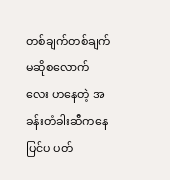တစ်ချက်တစ်ချက် မဆိုစလောက်လေး ဟနေတဲ့ အခန်းတံခါးဆီကနေ ပြင်ပ ပတ်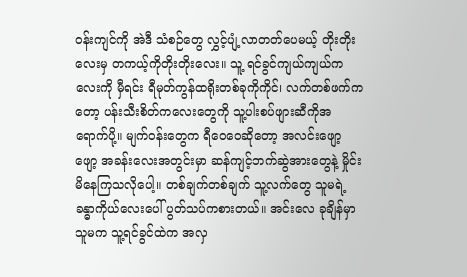ဝန်းကျင်ကို အဲဒီ သံစဉ်တွေ လွှင့်ပျံ့လာတတ်ပေမယ့် တိုးတိုးလေးမှ တကယ့်ကိုတိုးတိုးလေး။ သူ့ ရင်ခွင်ကျယ်ကျယ်ကလေးကို မှီရင်း ရီမုတ်ကွန်ထရိုးတစ်ခုကိုကိုင်၊ လက်တစ်ဖက်ကတော့ ပန်းသီးစိတ်ကလေးတွေကို သူ့ပါးစပ်ဖျားဆီကိုအရောက်ပို့။ မျက်ဝန်းတွေက ရီဝေဝေဆိုတော့ အလင်းဖျော့ဖျော့ အခန်းလေးအတွင်းမှာ ဆန်ကျင့်ဘက်ဆွဲအားတွေနဲ့ မှိုင်းမိနေကြသလိုပေါ့။ တစ်ချက်တစ်ချက် သူ့လက်တွေ သူမရဲ့ ခန္ဓာကိုယ်လေးပေါ် ပွတ်သပ်ကစားတယ်။ အင်းလေ ခုချိန်မှာ သူမက သူ့ရင်ခွင်ထဲက အလှ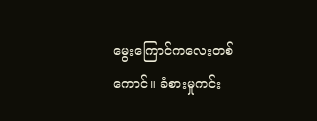မွေးကြောင်ကလေးတစ်ကောင်။ ခံစားမှုကင်း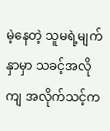မဲ့နေတဲ့ သူမရဲ့မျက်နှာမှာ သခင့်အလိုကျ အလိုက်သင့်က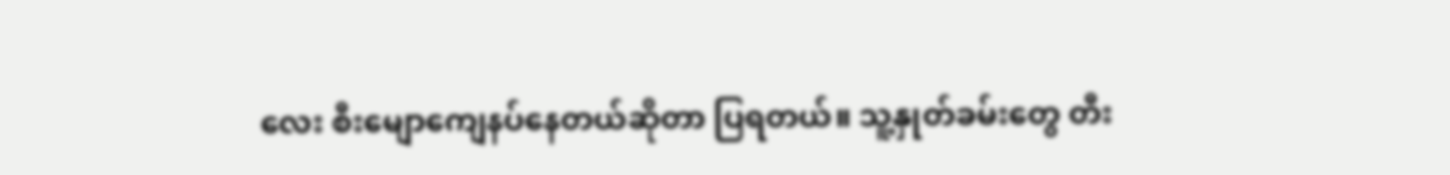လေး စီးမျောကျေနပ်နေတယ်ဆိုတာ ပြရတယ်။ သူ့နှုတ်ခမ်းတွေ တီး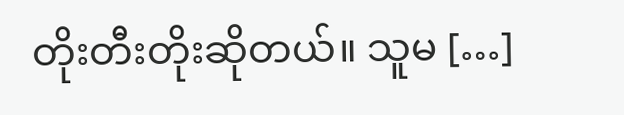တိုးတီးတိုးဆိုတယ်။ သူမ […]